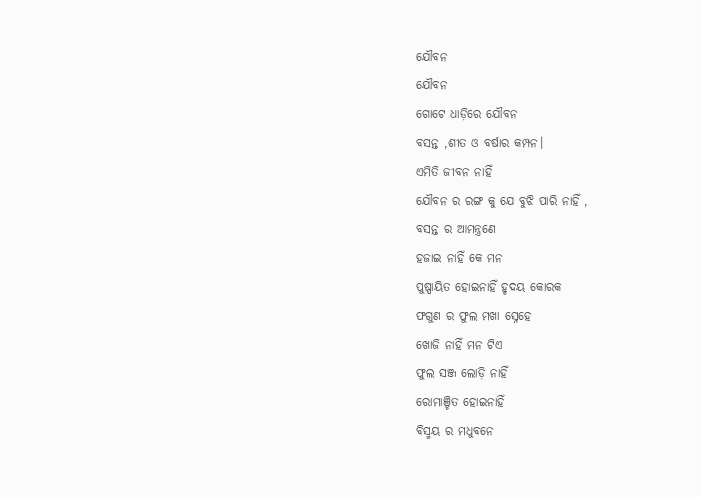ଯୌବନ
ଯୌବନ
ଗୋଟେ ଧାଡ଼ିରେ ଯୌବନ
ବସନ୍ତ ,ଶୀତ ଓ ବର୍ଷାର କମ୍ପନ।
ଏମିତି ଜୀବନ ନାହିଁ
ଯୌବନ ର ରଙ୍ଗ କୁ ଯେ ବୁଝି ପାରି ନାହିଁ ,
ବସନ୍ତ ର ଆମନ୍ତ୍ରଣେ
ହଜାଇ ନାହିଁ କେ ମନ
ପୁଷ୍ପାୟିତ ହୋଇନାହିଁ ହୃଦୟ କୋରକ
ଫଗୁଣ ର ଫୁଲ ମଖା ସ୍ନେହେ
ଖୋଜି ନାହିଁ ମନ ଟିଏ
ଫୁଲ ସଞ୍ଜ ଲୋଡ଼ି ନାହିଁ
ରୋମାଞ୍ଚିତ ହୋଇନାହିଁ
ବିସ୍ମୟ ର ମଧୁବନେ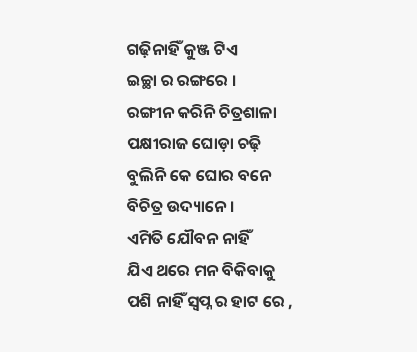ଗଢ଼ିନାହିଁ କୁଞ୍ଜ ଟିଏ
ଇଚ୍ଛା ର ରଙ୍ଗରେ ।
ରଙ୍ଗୀନ କରିନି ଚିତ୍ରଶାଳା
ପକ୍ଷୀରାଜ ଘୋଡ଼ା ଚଢ଼ି
ବୁଲିନି କେ ଘୋର ବନେ
ବିଚିତ୍ର ଉଦ୍ୟାନେ ।
ଏମିତି ଯୌବନ ନାହିଁ
ଯିଏ ଥରେ ମନ ବିକିବାକୁ
ପଶି ନାହିଁ ସ୍ବପ୍ନ ର ହାଟ ରେ ,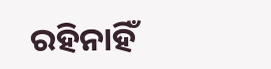ରହିନାହିଁ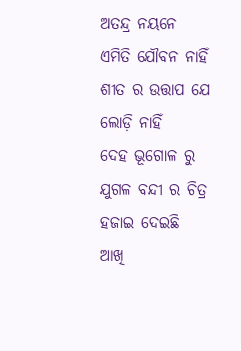ଅତନ୍ଦ୍ର ନୟନେ
ଏମିତି ଯୌବନ ନାହିଁ
ଶୀତ ର ଉତ୍ତାପ ଯେ ଲୋଡ଼ି ନାହିଁ
ଦେହ ଭୂଗୋଳ ରୁ
ଯୁଗଳ ବନ୍ଦୀ ର ଚିତ୍ର ହଜାଇ ଦେଇଛି
ଆଖି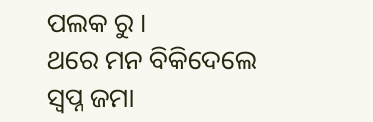ପଲକ ରୁ ।
ଥରେ ମନ ବିକିଦେଲେ
ସ୍ବପ୍ନ ଜମା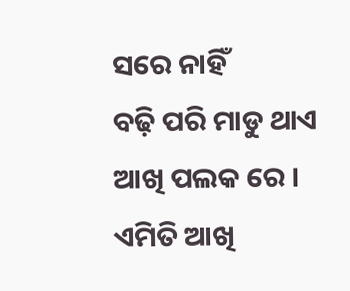ସରେ ନାହିଁ
ବଢ଼ି ପରି ମାଡୁ ଥାଏ
ଆଖି ପଲକ ରେ ।
ଏମିତି ଆଖି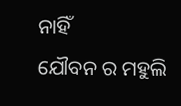ନାହିଁ
ଯୌବନ ର ମହୁଲି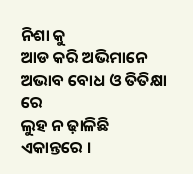ନିଶା କୁ
ଆଡ କରି ଅଭିମାନେ
ଅଭାବ ବୋଧ ଓ ତିତିକ୍ଷା ରେ
ଲୁହ ନ ଢ଼ାଳିଛି
ଏକାନ୍ତରେ ।